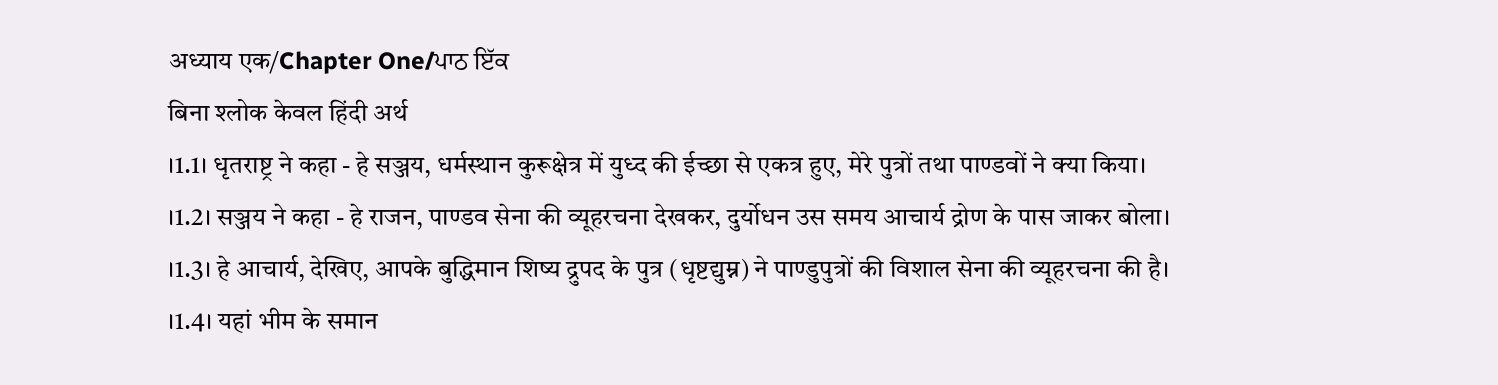अध्याय एक/Chapter One/ਪਾਠ ਇੱਕ
बिना श्लोक केवल हिंदी अर्थ
।1.1। धृतराष्ट्र ने कहा - हे सञ्जय, धर्मस्थान कुरूक्षेत्र में युध्द की ईच्छा से एकत्र हुए, मेरे पुत्रों तथा पाण्डवों ने क्या किया।
।1.2। सञ्जय ने कहा - हे राजन, पाण्डव सेना की व्यूहरचना देखकर, दुर्योधन उस समय आचार्य द्रोण के पास जाकर बोला।
।1.3। हे आचार्य, देखिए, आपके बुद्धिमान शिष्य द्रुपद के पुत्र (धृष्टद्युम्न) ने पाण्डुपुत्रों की विशाल सेना की व्यूहरचना की है।
।1.4। यहां भीम के समान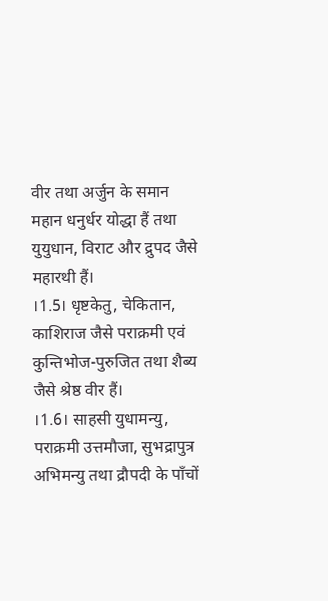वीर तथा अर्जुन के समान महान धनुर्धर योद्धा हैं तथा युयुधान, विराट और द्रुपद जैसे महारथी हैं।
।1.5। धृष्टकेतु, चेकितान, काशिराज जैसे पराक्रमी एवं कुन्तिभोज-पुरुजित तथा शैब्य जैसे श्रेष्ठ वीर हैं।
।1.6। साहसी युधामन्यु, पराक्रमी उत्तमौजा, सुभद्रापुत्र अभिमन्यु तथा द्रौपदी के पाँचों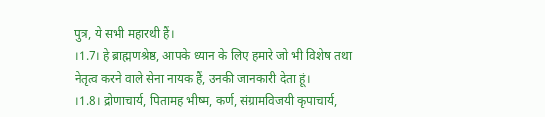पुत्र, ये सभी महारथी हैं।
।1.7। हे ब्राह्मणश्रेष्ठ, आपके ध्यान के लिए हमारे जो भी विशेष तथा नेतृत्व करने वाले सेना नायक हैं, उनकी जानकारी देता हूं।
।1.8। द्रोणाचार्य, पितामह भीष्म, कर्ण, संग्रामविजयी कृपाचार्य,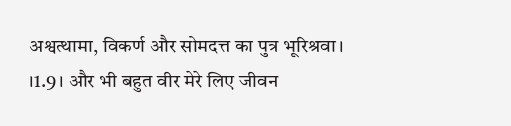अश्वत्थामा, विकर्ण और सोमदत्त का पुत्र भूरिश्रवा।
।1.9। और भी बहुत वीर मेरे लिए जीवन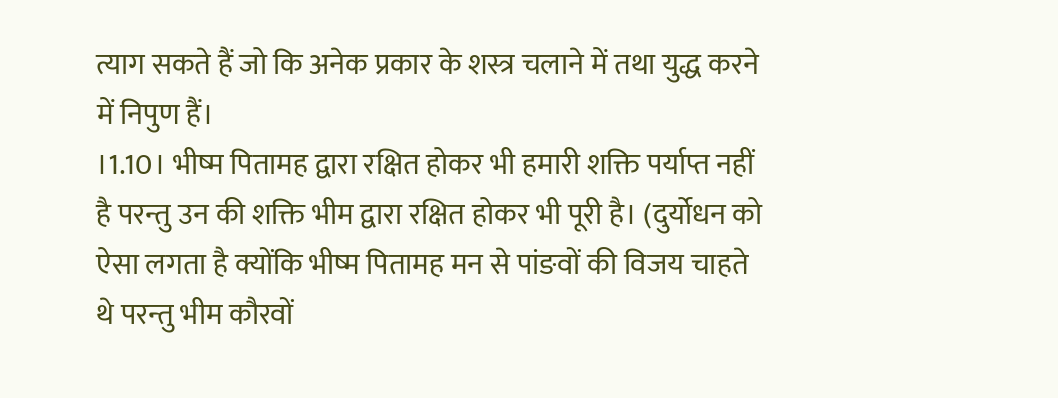त्याग सकते हैं जो कि अनेक प्रकार के शस्त्र चलाने में तथा युद्ध करने में निपुण हैं।
।1.10। भीष्म पितामह द्वारा रक्षित होकर भी हमारी शक्ति पर्याप्त नहीं है परन्तु उन की शक्ति भीम द्वारा रक्षित होकर भी पूरी है। (दुर्योधन को ऐसा लगता है क्योंकि भीष्म पितामह मन से पांङवों की विजय चाहते थे परन्तु भीम कौरवों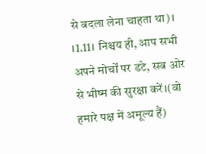से बदला लेना चाहता था)।
।1.11। निश्चय ही, आप सभी अपने मोर्चों पर डटे, सब ओर से भीष्म की सुरक्षा करें।(वो हमारे पक्ष में अमूल्य हैं)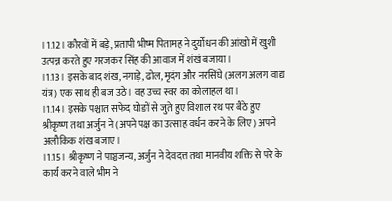।1.12। कौरवों में बड़े, प्रतापी भीष्म पितामह ने दुर्योधन की आंखो में खुशी उत्पन्न करते हुए गरजकर सिंह की आवाज में शंखं बजाया।
।1.13। इसके बाद शंख, नगाड़े, ढोल, मृदंग और नरसिंघे (अलग अलग वाद्य यंत्र) एक साथ ही बज उठे। वह उच्च स्वर का कोलाहल था।
।1.14। इसके पश्चात सफेद घोङों से जुते हुए विशाल रथ पर बैठे हुए श्रीकृष्ण तथा अर्जुन ने (अपने पक्ष का उत्साह वर्धन करने के लिए) अपने अलौकिक शंख बजाए।
।1.15। श्रीकृष्ण ने पाञ्चजन्य, अर्जुन ने देवदत्त तथा मानवीय शक्ति से परे के कार्य करने वाले भीम ने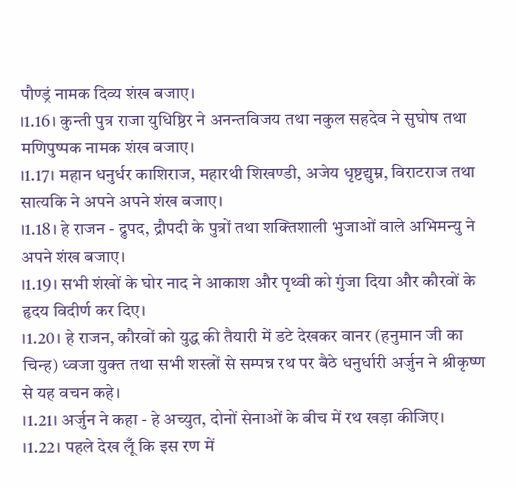पौण्ड्रं नामक दिव्य शंख बजाए।
।1.16। कुन्ती पुत्र राजा युधिष्ठिर ने अनन्तविजय तथा नकुल सहदेव ने सुघोष तथा मणिपुष्पक नामक शंख बजाए।
।1.17। महान धनुर्धर काशिराज, महारथी शिखण्डी, अजेय धृष्टद्युम्न, विराटराज तथा सात्यकि ने अपने अपने शंख बजाए।
।1.18। हे राजन - द्रुपद, द्रौपदी के पुत्रों तथा शक्तिशाली भुजाओं वाले अभिमन्यु ने अपने शंख बजाए।
।1.19। सभी शंखों के घोर नाद ने आकाश और पृथ्वी को गुंजा दिया और कौरवों के हृदय विदीर्ण कर दिए।
।1.20। हे राजन, कौरवों को युद्ध की तैयारी में डटे देखकर वानर (हनुमान जी का चिन्ह) ध्वजा युक्त तथा सभी शस्त्रों से सम्पन्न रथ पर बैठे धनुर्धारी अर्जुन ने श्रीकृष्ण से यह वचन कहे।
।1.21। अर्जुन ने कहा - हे अच्युत, दोनों सेनाओं के बीच में रथ खड़ा कीजिए।
।1.22। पहले देख लूँ कि इस रण में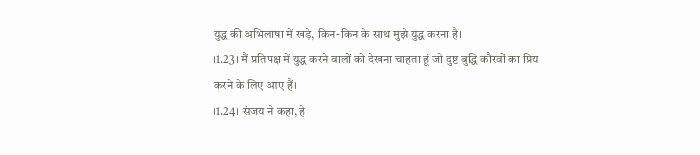युद्ध की अभिलाषा में खड़े, किन-किन के साथ मुझे युद्ध करना है।
।1.23। मैं प्रतिपक्ष में युद्ध करने वालों को देखना चाहता हूं जो दुष्ट बुद्धि कौरवों का प्रिय करने के लिए आए हैं।
।1.24। संजय ने कहा, हे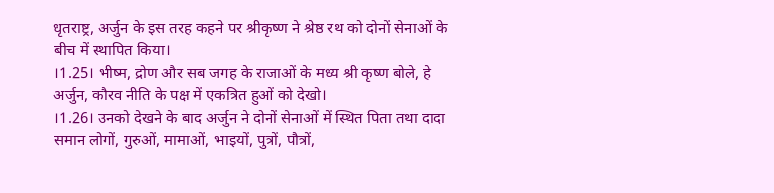धृतराष्ट्र, अर्जुन के इस तरह कहने पर श्रीकृष्ण ने श्रेष्ठ रथ को दोनों सेनाओं के बीच में स्थापित किया।
।1.25। भीष्म, द्रोण और सब जगह के राजाओं के मध्य श्री कृष्ण बोले, हे अर्जुन, कौरव नीति के पक्ष में एकत्रित हुओं को देखो।
।1.26। उनको देखने के बाद अर्जुन ने दोनों सेनाओं में स्थित पिता तथा दादा समान लोगों, गुरुओं, मामाओं, भाइयों, पुत्रों, पौत्रों,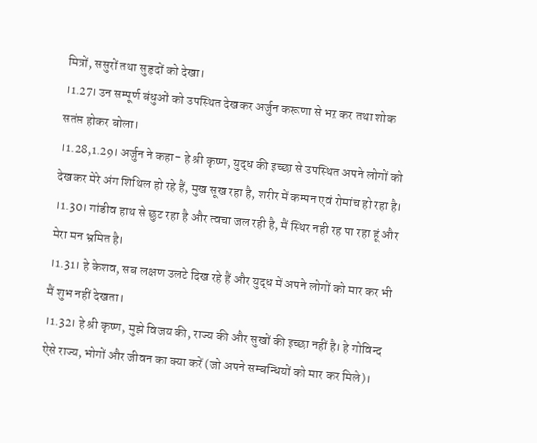मित्रों, ससुरों तथा सुहृदों को देखा।
।1.27। उन सम्पूर्ण बंधुओं को उपस्थित देखकर अर्जुन करूणा से भऱ कर तथा शोक सतंप्त होकर बोला।
।1.28,1.29। अर्जुन ने कहा- हे श्री कृष्ण, युद्ध की इच्छा से उपस्थित अपने लोगों को देखकर मेरे अंग शिथिल हो रहे हैं, मुख सूख रहा है, शरीर में कम्पन एवं रोमांच हो रहा है।
।1.30। गांडीव हाथ से छुट रहा है और त्वचा जल रही है, मैं स्थिर नही रह पा रहा हूं और मेरा मन भ्रमित है।
।1.31। हे केशव, सब लक्षण उलटे दिख रहे हैं और युद्ध में अपने लोगों को मार कर भी मैं शुभ नहीं देखता।
।1.32। हे श्री कृष्ण, मुझे विजय की, राज्य की और सुखों की इच्छा नहीं है। हे गोविन्द ऐसे राज्य, भोगों और जीवन का क्या करें (जो अपने सम्बन्धियों को मार कर मिले)।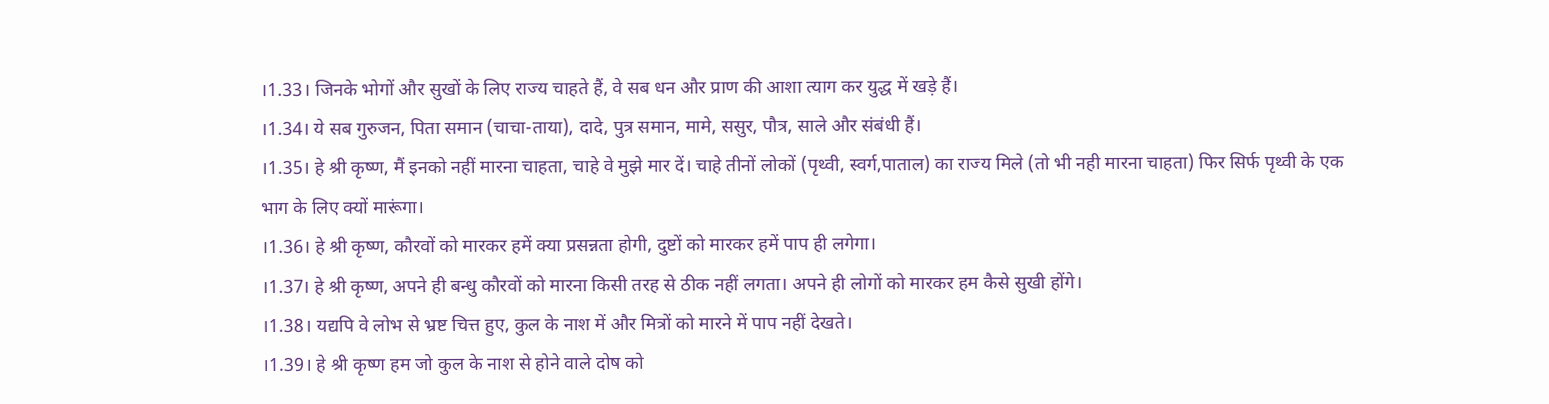।1.33। जिनके भोगों और सुखों के लिए राज्य चाहते हैं, वे सब धन और प्राण की आशा त्याग कर युद्ध में खड़े हैं।
।1.34। ये सब गुरुजन, पिता समान (चाचा-ताया), दादे, पुत्र समान, मामे, ससुर, पौत्र, साले और संबंधी हैं।
।1.35। हे श्री कृष्ण, मैं इनको नहीं मारना चाहता, चाहे वे मुझे मार दें। चाहे तीनों लोकों (पृथ्वी, स्वर्ग,पाताल) का राज्य मिले (तो भी नही मारना चाहता) फिर सिर्फ पृथ्वी के एक भाग के लिए क्यों मारूंगा।
।1.36। हे श्री कृष्ण, कौरवों को मारकर हमें क्या प्रसन्नता होगी, दुष्टों को मारकर हमें पाप ही लगेगा।
।1.37। हे श्री कृष्ण, अपने ही बन्धु कौरवों को मारना किसी तरह से ठीक नहीं लगता। अपने ही लोगों को मारकर हम कैसे सुखी होंगे।
।1.38। यद्यपि वे लोभ से भ्रष्ट चित्त हुए, कुल के नाश में और मित्रों को मारने में पाप नहीं देखते।
।1.39। हे श्री कृष्ण हम जो कुल के नाश से होने वाले दोष को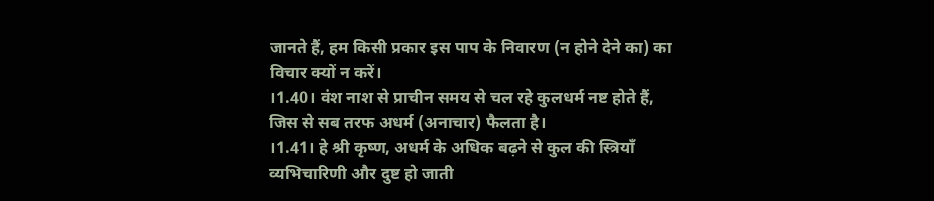जानते हैं, हम किसी प्रकार इस पाप के निवारण (न होने देने का) का विचार क्यों न करें।
।1.40। वंश नाश से प्राचीन समय से चल रहे कुलधर्म नष्ट होते हैं, जिस से सब तरफ अधर्म (अनाचार) फैलता है।
।1.41। हे श्री कृष्ण, अधर्म के अधिक बढ़ने से कुल की स्त्रियाँ व्यभिचारिणी और दुष्ट हो जाती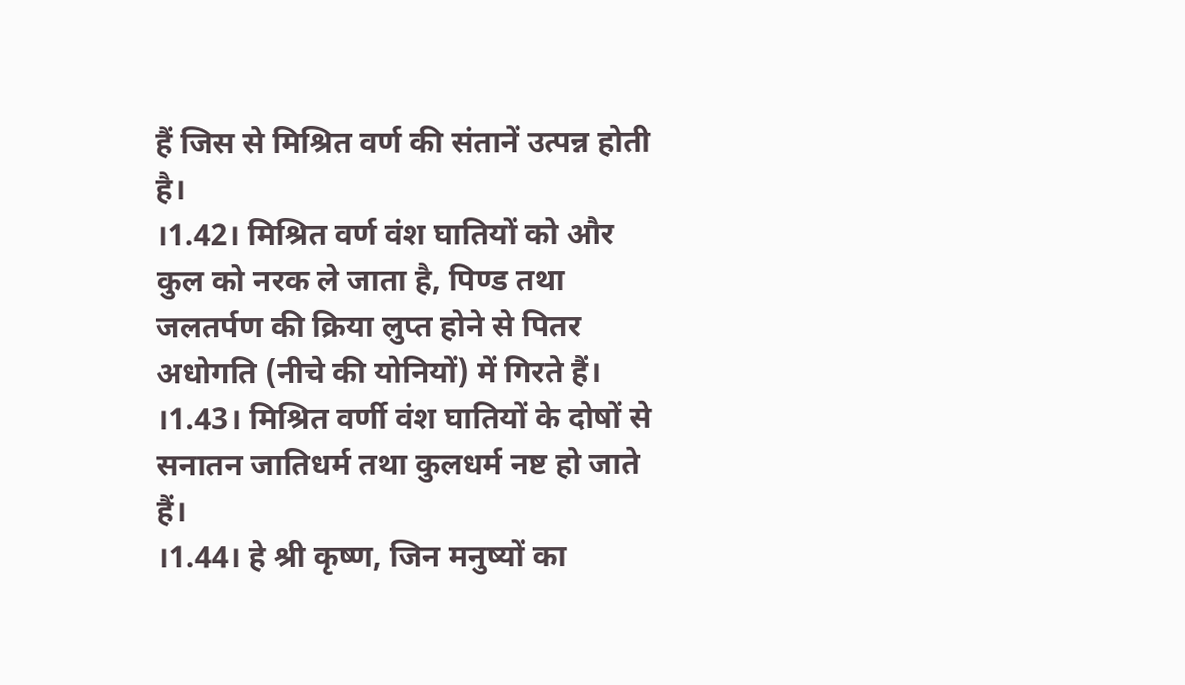हैं जिस से मिश्रित वर्ण की संतानें उत्पन्न होती है।
।1.42। मिश्रित वर्ण वंश घातियों को और कुल को नरक ले जाता है, पिण्ड तथा जलतर्पण की क्रिया लुप्त होने से पितर अधोगति (नीचे की योनियों) में गिरते हैं।
।1.43। मिश्रित वर्णी वंश घातियों के दोषों से सनातन जातिधर्म तथा कुलधर्म नष्ट हो जाते हैं।
।1.44। हे श्री कृष्ण, जिन मनुष्यों का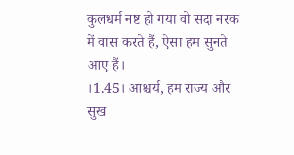कुलधर्म नष्ट हो गया वो सदा नरक में वास करते हैं, ऐसा हम सुनते आए हैं।
।1.45। आश्चर्य, हम राज्य और सुख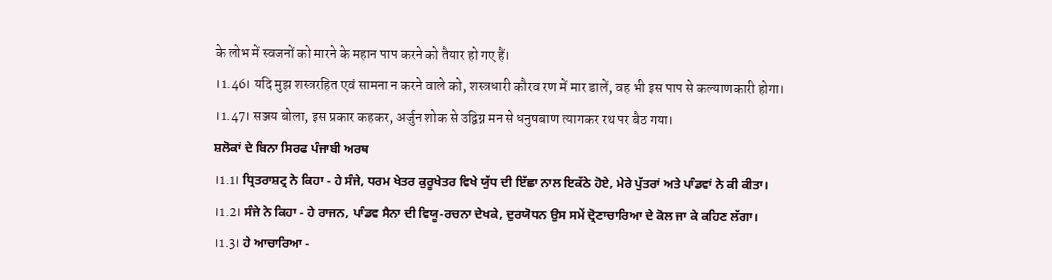के लोभ में स्वजनों को मारने के महान पाप करने को तैयार हो गए हैं।
।1.46। यदि मुझ शस्त्ररहित एवं सामना न करने वाले को, शस्त्रधारी कौरव रण में मार डालें, वह भी इस पाप से कल्याणकारी होगा।
।1.47। सञ्जय बोला, इस प्रकार कहकर, अर्जुन शोक से उद्विग्न मन से धनुषबाण त्यागकर रथ पर बैठ गया।
ਸ਼ਲੋਕਾਂ ਦੇ ਬਿਨਾ ਸਿਰਫ ਪੰਜਾਬੀ ਅਰਥ
।1.1। ਧ੍ਰਿਤਰਾਸ਼ਟ੍ਰ ਨੇ ਕਿਹਾ - ਹੇ ਸੰਜੇ, ਧਰਮ ਖੇਤਰ ਕੁਰੂਖੇਤਰ ਵਿਖੇ ਯੁੱਧ ਦੀ ਇੱਛਾ ਨਾਲ ਇਕੱਠੇ ਹੋਏ, ਮੇਰੇ ਪੁੱਤਰਾਂ ਅਤੇ ਪਾੰਡਵਾਂ ਨੇ ਕੀ ਕੀਤਾ।
।1.2। ਸੰਜੇ ਨੇ ਕਿਹਾ - ਹੇ ਰਾਜਨ, ਪਾੰਡਵ ਸੈਨਾ ਦੀ ਵਿਯੂ-ਰਚਨਾ ਦੇਖਕੇ, ਦੁਰਯੋਧਨ ਉਸ ਸਮੇਂ ਦ੍ਰੋਣਾਚਾਰਿਆ ਦੇ ਕੋਲ ਜਾ ਕੇ ਕਹਿਣ ਲੱਗਾ।
।1.3। ਹੇ ਆਚਾਰਿਆ -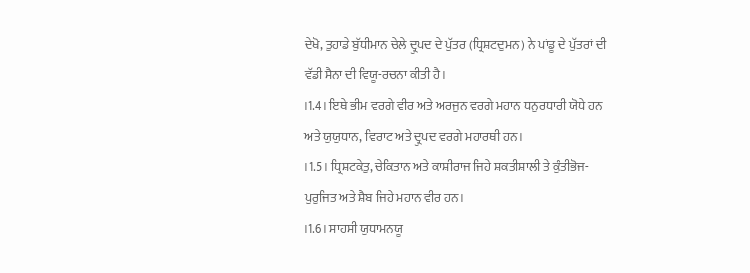ਦੇਖੋ, ਤੁਹਾਡੇ ਬੁੱਧੀਮਾਨ ਚੇਲੇ ਦ੍ਰੁਪਦ ਦੇ ਪੁੱਤਰ (ਧ੍ਰਿਸ਼ਟਦੁਮਨ) ਨੇ ਪਾਂਡੂ ਦੇ ਪੁੱਤਰਾਂ ਦੀ ਵੱਡੀ ਸੈਨਾ ਦੀ ਵਿਯੂ-ਰਚਨਾ ਕੀਤੀ ਹੈ।
।1.4। ਇਥੇ ਭੀਮ ਵਰਗੇ ਵੀਰ ਅਤੇ ਅਰਜੁਨ ਵਰਗੇ ਮਹਾਨ ਧਨੁਰਧਾਰੀ ਯੋਧੇ ਹਨ ਅਤੇ ਯੁਯੁਧਾਨ, ਵਿਰਾਟ ਅਤੇ ਦ੍ਰੁਪਦ ਵਰਗੇ ਮਹਾਰਥੀ ਹਨ।
।1.5। ਧ੍ਰਿਸ਼ਟਕੇਤੁ, ਚੇਕਿਤਾਨ ਅਤੇ ਕਾਸ਼ੀਰਾਜ ਜਿਹੇ ਸ਼ਕਤੀਸ਼ਾਲੀ ਤੇ ਕੁੰਤੀਭੋਜ-ਪੁਰੁਜਿਤ ਅਤੇ ਸ਼ੈਬ ਜਿਹੇ ਮਹਾਨ ਵੀਰ ਹਨ।
।1.6। ਸਾਹਸੀ ਯੁਧਾਮਨਯੂ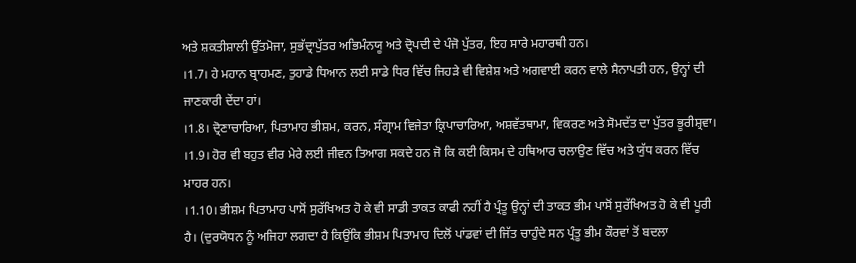ਅਤੇ ਸ਼ਕਤੀਸ਼ਾਲੀ ਉੱਤਮੋਜਾ, ਸੁਭੱਦ੍ਰਾਪੁੱਤਰ ਅਭਿਮੰਨਯੂ ਅਤੇ ਦ੍ਰੋਪਦੀ ਦੇ ਪੰਜੋ ਪੁੱਤਰ, ਇਹ ਸਾਰੇ ਮਹਾਰਥੀ ਹਨ।
।1.7। ਹੇ ਮਹਾਨ ਬ੍ਰਾਹਮਣ, ਤੁਹਾਡੇ ਧਿਆਨ ਲਈ ਸਾਡੇ ਧਿਰ ਵਿੱਚ ਜਿਹੜੇ ਵੀ ਵਿਸ਼ੇਸ਼ ਅਤੇ ਅਗਵਾਈ ਕਰਨ ਵਾਲੇ ਸੈਨਾਪਤੀ ਹਨ, ਉਨ੍ਹਾਂ ਦੀ ਜਾਣਕਾਰੀ ਦੇਂਦਾ ਹਾਂ।
।1.8। ਦ੍ਰੋਣਾਚਾਰਿਆ, ਪਿਤਾਮਾਹ ਭੀਸ਼ਮ, ਕਰਨ, ਸੰਗ੍ਰਾਮ ਵਿਜੇਤਾ ਕ੍ਰਿਪਾਚਾਰਿਆ, ਅਸ਼ਵੱਤਥਾਮਾ, ਵਿਕਰਣ ਅਤੇ ਸੋਮਦੱਤ ਦਾ ਪੁੱਤਰ ਭੂਰੀਸ਼੍ਰਵਾ।
।1.9। ਹੋਰ ਵੀ ਬਹੁਤ ਵੀਰ ਮੇਰੇ ਲਈ ਜੀਵਨ ਤਿਆਗ ਸਕਦੇ ਹਨ ਜੋ ਕਿ ਕਈ ਕਿਸਮ ਦੇ ਹਥਿਆਰ ਚਲਾਉਣ ਵਿੱਚ ਅਤੇ ਯੁੱਧ ਕਰਨ ਵਿੱਚ ਮਾਹਰ ਹਨ।
।1.10। ਭੀਸ਼ਮ ਪਿਤਾਮਾਹ ਪਾਸੋਂ ਸੁਰੱਖਿਅਤ ਹੋ ਕੇ ਵੀ ਸਾਡੀ ਤਾਕਤ ਕਾਫੀ ਨਹੀਂ ਹੈ ਪ੍ਰੰਤੂ ਉਨ੍ਹਾਂ ਦੀ ਤਾਕਤ ਭੀਮ ਪਾਸੋਂ ਸੁਰੱਖਿਅਤ ਹੋ ਕੇ ਵੀ ਪੂਰੀ ਹੈ। (ਦੁਰਯੋਧਨ ਨੂੰ ਅਜਿਹਾ ਲਗਦਾ ਹੈ ਕਿਉਂਕਿ ਭੀਸ਼ਮ ਪਿਤਾਮਾਹ ਦਿਲੋਂ ਪਾਂਡਵਾਂ ਦੀ ਜਿੱਤ ਚਾਹੁੰਦੇ ਸਨ ਪ੍ਰੰਤੂ ਭੀਮ ਕੌਰਵਾਂ ਤੋਂ ਬਦਲਾ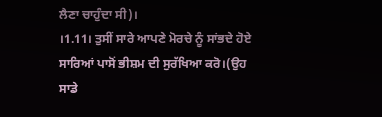ਲੈਣਾ ਚਾਹੁੰਦਾ ਸੀ)।
।1.11। ਤੁਸੀਂ ਸਾਰੇ ਆਪਣੇ ਮੋਰਚੇ ਨੂੰ ਸਾਂਭਦੇ ਹੋਏ ਸਾਰਿਆਂ ਪਾਸੋਂ ਭੀਸ਼ਮ ਦੀ ਸੁਰੱਖਿਆ ਕਰੋ।(ਉਹ ਸਾਡੇ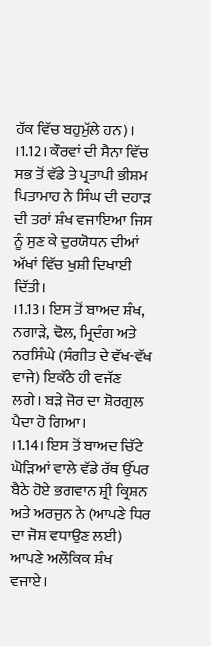ਹੱਕ ਵਿੱਚ ਬਹੁਮੁੱਲੇ ਹਨ)।
।1.12। ਕੌਰਵਾਂ ਦੀ ਸੈਨਾ ਵਿੱਚ ਸਭ ਤੋਂ ਵੱਡੇ ਤੇ ਪ੍ਰਤਾਪੀ ਭੀਸ਼ਮ ਪਿਤਾਮਾਹ ਨੇ ਸਿੰਘ ਦੀ ਦਹਾੜ ਦੀ ਤਰਾਂ ਸ਼ੰਖ ਵਜਾਇਆ ਜਿਸ ਨੂੰ ਸੁਣ ਕੇ ਦੁਰਯੋਧਨ ਦੀਆਂ ਅੱਖਾਂ ਵਿੱਚ ਖੁਸ਼ੀ ਦਿਖਾਈ ਦਿੱਤੀ।
।1.13। ਇਸ ਤੋਂ ਬਾਅਦ ਸ਼ੰਖ, ਨਗਾੜੇ, ਢੋਲ, ਮ੍ਰਿਦੰਗ ਅਤੇ ਨਰਸਿੰਘੇ (ਸੰਗੀਤ ਦੇ ਵੱਖ-ਵੱਖ ਵਾਜੇ) ਇਕੱਠੇ ਹੀ ਵਜੱਣ ਲਗੇ। ਬੜੇ ਜੋਰ ਦਾ ਸ਼ੋਰਗੁਲ ਪੈਦਾ ਹੋ ਗਿਆ।
।1.14। ਇਸ ਤੋਂ ਬਾਅਦ ਚਿੱਟੇ ਘੋੜਿਆਂ ਵਾਲੇ ਵੱਡੇ ਰੱਥ ਉੱਪਰ ਬੈਠੇ ਹੋਏ ਭਗਵਾਨ ਸ਼੍ਰੀ ਕ੍ਰਿਸ਼ਨ ਅਤੇ ਅਰਜੁਨ ਨੇ (ਆਪਣੇ ਧਿਰ ਦਾ ਜੋਸ਼ ਵਧਾਉਣ ਲਈ) ਆਪਣੇ ਅਲੌਕਿਕ ਸ਼ੰਖ ਵਜਾਏ।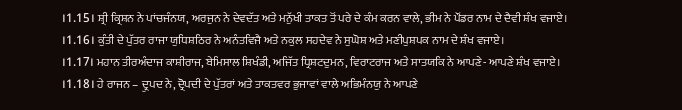।1.15। ਸ਼੍ਰੀ ਕ੍ਰਿਸ਼ਨ ਨੇ ਪਾਂਚਜੰਨਯ, ਅਰਜੁਨ ਨੇ ਦੇਵਦੱਤ ਅਤੇ ਮਨੁੱਖੀ ਤਾਕਤ ਤੋਂ ਪਰੇ ਦੇ ਕੰਮ ਕਰਨ ਵਾਲੇ, ਭੀਮ ਨੇ ਪੌਂਡਰ ਨਾਮ ਦੇ ਦੈਵੀ ਸ਼ੰਖ ਵਜਾਏ।
।1.16। ਕੁੰਤੀ ਦੇ ਪੁੱਤਰ ਰਾਜਾ ਯੁਧਿਸ਼ਠਿਰ ਨੇ ਅਨੰਤਵਿਜੈ ਅਤੇ ਨਕੁਲ ਸਹਦੇਵ ਨੇ ਸੁਘੋਸ਼ ਅਤੇ ਮਣੀਪੁਸ਼ਪਕ ਨਾਮ ਦੇ ਸ਼ੰਖ ਵਜਾਏ।
।1.17। ਮਹਾਨ ਤੀਰਅੰਦਾਜ ਕਾਸ਼ੀਰਾਜ, ਬੇਮਿਸਾਲ ਸ਼ਿਖੰਡੀ, ਅਜਿੱਤ ਧ੍ਰਿਸ਼ਟਦੁਮਨ, ਵਿਰਾਟਰਾਜ ਅਤੇ ਸਾਤਯਕਿ ਨੇ ਆਪਣੇ- ਆਪਣੇ ਸ਼ੰਖ ਵਜਾਏ।
।1.18। ਹੇ ਰਾਜਨ – ਦ੍ਰੁਪਦ ਨੇ, ਦ੍ਰੋਪਦੀ ਦੇ ਪੁੱਤਰਾਂ ਅਤੇ ਤਾਕਤਵਰ ਭੁਜਾਵਾਂ ਵਾਲੇ ਅਭਿਮੰਨਯੁ ਨੇ ਆਪਣੇ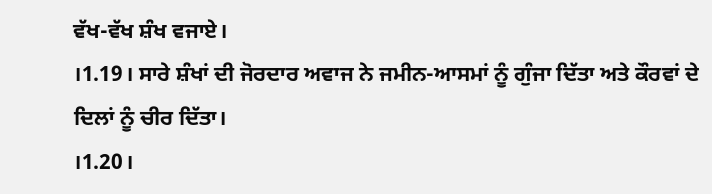ਵੱਖ-ਵੱਖ ਸ਼ੰਖ ਵਜਾਏ।
।1.19। ਸਾਰੇ ਸ਼ੰਖਾਂ ਦੀ ਜੋਰਦਾਰ ਅਵਾਜ ਨੇ ਜਮੀਨ-ਆਸਮਾਂ ਨੂੰ ਗੁੰਜਾ ਦਿੱਤਾ ਅਤੇ ਕੌਰਵਾਂ ਦੇ ਦਿਲਾਂ ਨੂੰ ਚੀਰ ਦਿੱਤਾ।
।1.20।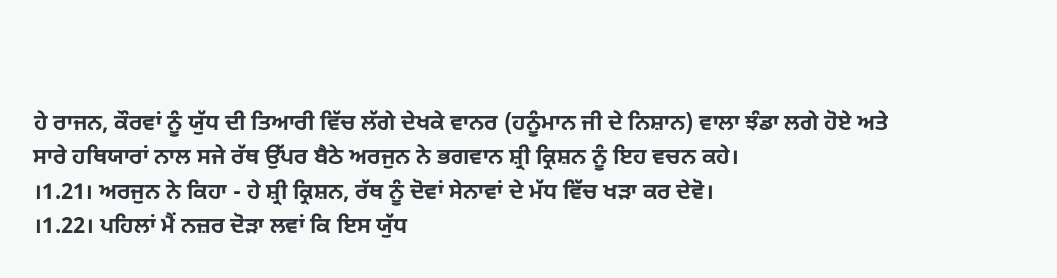ਹੇ ਰਾਜਨ, ਕੌਰਵਾਂ ਨੂੰ ਯੁੱਧ ਦੀ ਤਿਆਰੀ ਵਿੱਚ ਲੱਗੇ ਦੇਖਕੇ ਵਾਨਰ (ਹਨੂੰਮਾਨ ਜੀ ਦੇ ਨਿਸ਼ਾਨ) ਵਾਲਾ ਝੰਡਾ ਲਗੇ ਹੋਏ ਅਤੇ ਸਾਰੇ ਹਥਿਯਾਰਾਂ ਨਾਲ ਸਜੇ ਰੱਥ ਉੱਪਰ ਬੈਠੇ ਅਰਜੁਨ ਨੇ ਭਗਵਾਨ ਸ਼੍ਰੀ ਕ੍ਰਿਸ਼ਨ ਨੂੰ ਇਹ ਵਚਨ ਕਹੇ।
।1.21। ਅਰਜੁਨ ਨੇ ਕਿਹਾ - ਹੇ ਸ਼੍ਰੀ ਕ੍ਰਿਸ਼ਨ, ਰੱਥ ਨੂੰ ਦੋਵਾਂ ਸੇਨਾਵਾਂ ਦੇ ਮੱਧ ਵਿੱਚ ਖੜਾ ਕਰ ਦੇਵੋ।
।1.22। ਪਹਿਲਾਂ ਮੈਂ ਨਜ਼ਰ ਦੋੜਾ ਲਵਾਂ ਕਿ ਇਸ ਯੁੱਧ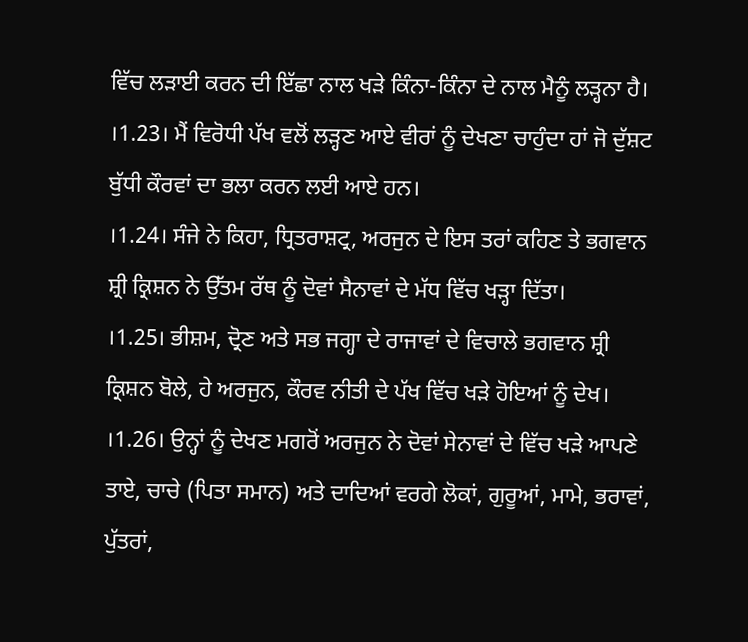ਵਿੱਚ ਲੜਾਈ ਕਰਨ ਦੀ ਇੱਛਾ ਨਾਲ ਖੜੇ ਕਿੰਨਾ-ਕਿੰਨਾ ਦੇ ਨਾਲ ਮੈਨੂੰ ਲੜ੍ਹਨਾ ਹੈ।
।1.23। ਮੈਂ ਵਿਰੋਧੀ ਪੱਖ ਵਲੋਂ ਲੜ੍ਹਣ ਆਏ ਵੀਰਾਂ ਨੂੰ ਦੇਖਣਾ ਚਾਹੁੰਦਾ ਹਾਂ ਜੋ ਦੁੱਸ਼ਟ ਬੁੱਧੀ ਕੌਰਵਾਂ ਦਾ ਭਲਾ ਕਰਨ ਲਈ ਆਏ ਹਨ।
।1.24। ਸੰਜੇ ਨੇ ਕਿਹਾ, ਧ੍ਰਿਤਰਾਸ਼ਟ੍ਰ, ਅਰਜੁਨ ਦੇ ਇਸ ਤਰਾਂ ਕਹਿਣ ਤੇ ਭਗਵਾਨ ਸ਼੍ਰੀ ਕ੍ਰਿਸ਼ਨ ਨੇ ਉੱਤਮ ਰੱਥ ਨੂੰ ਦੋਵਾਂ ਸੈਨਾਵਾਂ ਦੇ ਮੱਧ ਵਿੱਚ ਖੜ੍ਹਾ ਦਿੱਤਾ।
।1.25। ਭੀਸ਼ਮ, ਦ੍ਰੋਣ ਅਤੇ ਸਭ ਜਗ੍ਹਾ ਦੇ ਰਾਜਾਵਾਂ ਦੇ ਵਿਚਾਲੇ ਭਗਵਾਨ ਸ਼੍ਰੀ ਕ੍ਰਿਸ਼ਨ ਬੋਲੇ, ਹੇ ਅਰਜੁਨ, ਕੌਰਵ ਨੀਤੀ ਦੇ ਪੱਖ ਵਿੱਚ ਖੜੇ ਹੋਇਆਂ ਨੂੰ ਦੇਖ।
।1.26। ਉਨ੍ਹਾਂ ਨੂੰ ਦੇਖਣ ਮਗਰੋਂ ਅਰਜੁਨ ਨੇ ਦੋਵਾਂ ਸੇਨਾਵਾਂ ਦੇ ਵਿੱਚ ਖੜੇ ਆਪਣੇ ਤਾਏ, ਚਾਚੇ (ਪਿਤਾ ਸਮਾਨ) ਅਤੇ ਦਾਦਿਆਂ ਵਰਗੇ ਲੋਕਾਂ, ਗੁਰੂਆਂ, ਮਾਮੇ, ਭਰਾਵਾਂ, ਪੁੱਤਰਾਂ,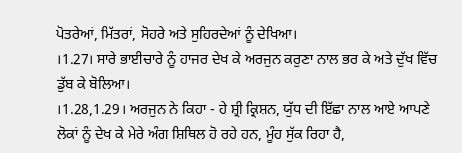ਪੋਤਰੇਆਂ, ਮਿੱਤਰਾਂ, ਸੋਹਰੇ ਅਤੇ ਸੁਹਿਰਦੇਆਂ ਨੂੰ ਦੇਖਿਆ।
।1.27। ਸਾਰੇ ਭਾਈਚਾਰੇ ਨੂੰ ਹਾਜਰ ਦੇਖ ਕੇ ਅਰਜੁਨ ਕਰੁਣਾ ਨਾਲ ਭਰ ਕੇ ਅਤੇ ਦੁੱਖ ਵਿੱਚ ਡੁੱਬ ਕੇ ਬੋਲਿਆ।
।1.28,1.29। ਅਰਜੁਨ ਨੇ ਕਿਹਾ - ਹੇ ਸ਼੍ਰੀ ਕ੍ਰਿਸ਼ਨ, ਯੁੱਧ ਦੀ ਇੱਛਾ ਨਾਲ ਆਏ ਆਪਣੇ ਲੋਕਾਂ ਨੂੰ ਦੇਖ ਕੇ ਮੇਰੇ ਅੰਗ ਸ਼ਿਥਿਲ ਹੋ ਰਹੇ ਹਨ, ਮੂੰਹ ਸੁੱਕ ਰਿਹਾ ਹੈ,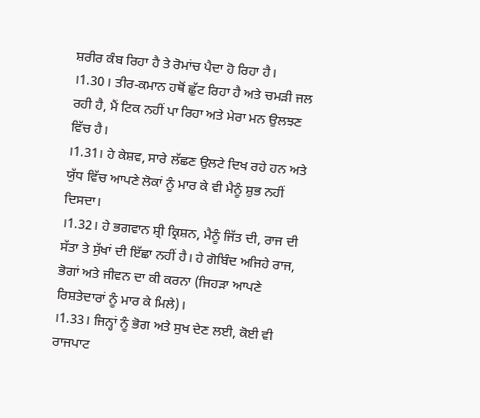ਸ਼ਰੀਰ ਕੰਬ ਰਿਹਾ ਹੈ ਤੇ ਰੋਮਾਂਚ ਪੈਦਾ ਹੋ ਰਿਹਾ ਹੈ।
।1.30। ਤੀਰ-ਕਮਾਨ ਹਥੋਂ ਛੁੱਟ ਰਿਹਾ ਹੈ ਅਤੇ ਚਮੜੀ ਜਲ ਰਹੀ ਹੈ, ਮੈਂ ਟਿਕ ਨਹੀਂ ਪਾ ਰਿਹਾ ਅਤੇ ਮੇਰਾ ਮਨ ਉਲਝਣ ਵਿੱਚ ਹੈ।
।1.31। ਹੇ ਕੇਸ਼ਵ, ਸਾਰੇ ਲੱਛਣ ਉਲਟੇ ਦਿਖ ਰਹੇ ਹਨ ਅਤੇ ਯੁੱਧ ਵਿੱਚ ਆਪਣੇ ਲੋਕਾਂ ਨੂੰ ਮਾਰ ਕੇ ਵੀ ਮੈਨੂੰ ਸ਼ੁਭ ਨਹੀਂ ਦਿਸਦਾ।
।1.32। ਹੇ ਭਗਵਾਨ ਸ਼੍ਰੀ ਕ੍ਰਿਸ਼ਨ, ਮੈਨੂੰ ਜਿੱਤ ਦੀ, ਰਾਜ ਦੀ ਸੱਤਾ ਤੇ ਸੁੱਖਾਂ ਦੀ ਇੱਛਾ ਨਹੀਂ ਹੈ। ਹੇ ਗੋਬਿੰਦ ਅਜਿਹੇ ਰਾਜ, ਭੋਗਾਂ ਅਤੇ ਜੀਵਨ ਦਾ ਕੀ ਕਰਨਾ (ਜਿਹੜਾ ਆਪਣੇ ਰਿਸ਼ਤੇਦਾਰਾਂ ਨੂੰ ਮਾਰ ਕੇ ਮਿਲੇ)।
।1.33। ਜਿਨ੍ਹਾਂ ਨੂੰ ਭੋਗ ਅਤੇ ਸੁਖ ਦੇਣ ਲਈ, ਕੋਈ ਵੀ ਰਾਜਪਾਟ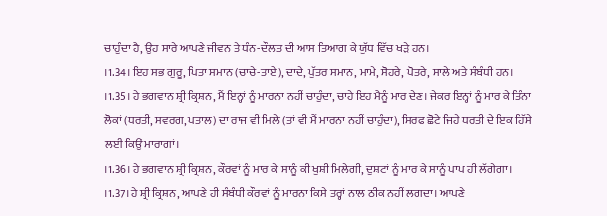ਚਾਹੁੰਦਾ ਹੈ, ਉਹ ਸਾਰੇ ਆਪਣੇ ਜੀਵਨ ਤੇ ਧੰਨ-ਦੌਲਤ ਦੀ ਆਸ ਤਿਆਗ ਕੇ ਯੁੱਧ ਵਿੱਚ ਖੜੇ ਹਨ।
।1.34। ਇਹ ਸਭ ਗੁਰੂ, ਪਿਤਾ ਸਮਾਨ (ਚਾਚੇ-ਤਾਏ), ਦਾਦੇ, ਪੁੱਤਰ ਸਮਾਨ, ਮਾਮੇ, ਸੋਹਰੇ, ਪੋਤਰੇ, ਸਾਲੇ ਅਤੇ ਸੰਬੰਧੀ ਹਨ।
।1.35। ਹੇ ਭਗਵਾਨ ਸ਼੍ਰੀ ਕ੍ਰਿਸ਼ਨ, ਮੈਂ ਇਨ੍ਹਾਂ ਨੂੰ ਮਾਰਨਾ ਨਹੀਂ ਚਾਹੁੰਦਾ, ਚਾਹੇ ਇਹ ਮੈਨੂੰ ਮਾਰ ਦੇਣ। ਜੇਕਰ ਇਨ੍ਹਾਂ ਨੂੰ ਮਾਰ ਕੇ ਤਿੰਨਾ ਲੋਕਾਂ (ਧਰਤੀ, ਸਵਰਗ, ਪਤਾਲ) ਦਾ ਰਾਜ ਵੀ ਮਿਲੇ (ਤਾਂ ਵੀ ਮੈਂ ਮਾਰਨਾ ਨਹੀਂ ਚਾਹੁੰਦਾ), ਸਿਰਫ ਛੋਟੇ ਜਿਹੇ ਧਰਤੀ ਦੇ ਇਕ ਹਿੱਸੇ ਲਈ ਕਿਉਂ ਮਾਰਾਗਾਂ।
।1.36। ਹੇ ਭਗਵਾਨ ਸ਼੍ਰੀ ਕ੍ਰਿਸ਼ਨ, ਕੌਰਵਾਂ ਨੂੰ ਮਾਰ ਕੇ ਸਾਨੂੰ ਕੀ ਖੁਸ਼ੀ ਮਿਲੇਗੀ, ਦੁਸ਼ਟਾਂ ਨੂੰ ਮਾਰ ਕੇ ਸਾਨੂੰ ਪਾਪ ਹੀ ਲੱਗੇਗਾ।
।1.37। ਹੇ ਸ਼੍ਰੀ ਕ੍ਰਿਸ਼ਨ, ਆਪਣੇ ਹੀ ਸੰਬੰਧੀ ਕੌਰਵਾਂ ਨੂੰ ਮਾਰਨਾ ਕਿਸੇ ਤਰ੍ਹਾਂ ਨਾਲ ਠੀਕ ਨਹੀਂ ਲਗਦਾ। ਆਪਣੇ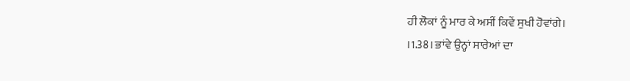ਹੀ ਲੋਕਾਂ ਨੂੰ ਮਾਰ ਕੇ ਅਸੀਂ ਕਿਵੇਂ ਸੁਖੀ ਹੋਵਾਂਗੇ।
।1.38। ਭਾਂਵੇ ਉਨ੍ਹਾਂ ਸਾਰੇਆਂ ਦਾ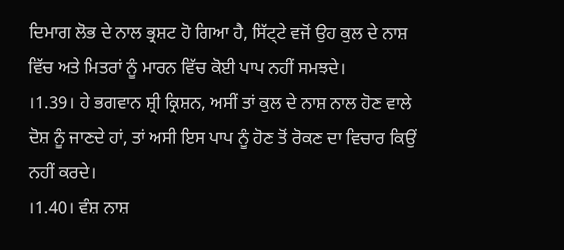ਦਿਮਾਗ ਲੋਭ ਦੇ ਨਾਲ ਭ੍ਰਸ਼ਟ ਹੋ ਗਿਆ ਹੈ, ਸਿੱਟ੍ਟੇ ਵਜੋਂ ਉਹ ਕੁਲ ਦੇ ਨਾਸ਼ ਵਿੱਚ ਅਤੇ ਮਿਤਰਾਂ ਨੂੰ ਮਾਰਨ ਵਿੱਚ ਕੋਈ ਪਾਪ ਨਹੀਂ ਸਮਝਦੇ।
।1.39। ਹੇ ਭਗਵਾਨ ਸ਼੍ਰੀ ਕ੍ਰਿਸ਼ਨ, ਅਸੀਂ ਤਾਂ ਕੁਲ ਦੇ ਨਾਸ਼ ਨਾਲ ਹੋਣ ਵਾਲੇ ਦੋਸ਼ ਨੂੰ ਜਾਣਦੇ ਹਾਂ, ਤਾਂ ਅਸੀ ਇਸ ਪਾਪ ਨੂੰ ਹੋਣ ਤੋਂ ਰੋਕਣ ਦਾ ਵਿਚਾਰ ਕਿਉਂ ਨਹੀਂ ਕਰਦੇ।
।1.40। ਵੰਸ਼ ਨਾਸ਼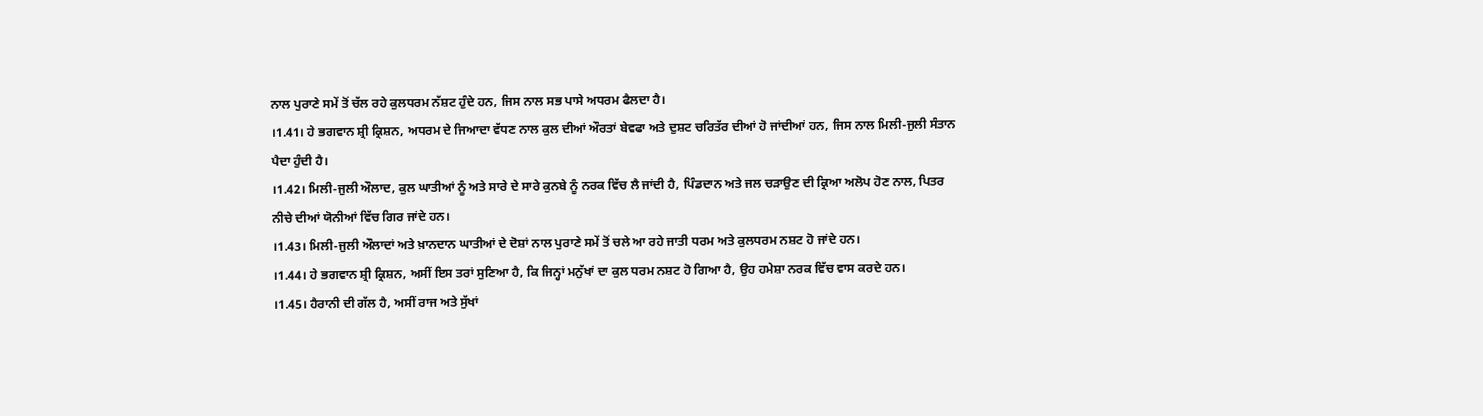ਨਾਲ ਪੁਰਾਣੇ ਸਮੇਂ ਤੋਂ ਚੱਲ ਰਹੇ ਕੁਲਧਰਮ ਨੱਸ਼ਟ ਹੁੰਦੇ ਹਨ, ਜਿਸ ਨਾਲ ਸਭ ਪਾਸੇ ਅਧਰਮ ਫੈਲਦਾ ਹੈ।
।1.41। ਹੇ ਭਗਵਾਨ ਸ਼੍ਰੀ ਕ੍ਰਿਸ਼ਨ, ਅਧਰਮ ਦੇ ਜਿਆਦਾ ਵੱਧਣ ਨਾਲ ਕੁਲ ਦੀਆਂ ਔਰਤਾਂ ਬੇਵਫਾ ਅਤੇ ਦੁਸ਼ਟ ਚਰਿਤੱਰ ਦੀਆਂ ਹੋ ਜਾਂਦੀਆਂ ਹਨ, ਜਿਸ ਨਾਲ ਮਿਲੀ-ਜੁਲੀ ਸੰਤਾਨ ਪੈਦਾ ਹੁੰਦੀ ਹੈ।
।1.42। ਮਿਲੀ-ਜੁਲੀ ਔਲਾਦ, ਕੁਲ ਘਾਤੀਆਂ ਨੂੰ ਅਤੇ ਸਾਰੇ ਦੇ ਸਾਰੇ ਕੁਨਬੇ ਨੂੰ ਨਰਕ ਵਿੱਚ ਲੈ ਜਾਂਦੀ ਹੈ, ਪਿੰਡਦਾਨ ਅਤੇ ਜਲ ਚੜਾਉਣ ਦੀ ਕ੍ਰਿਆ ਅਲੋਪ ਹੋਣ ਨਾਲ, ਪਿਤਰ ਨੀਚੇ ਦੀਆਂ ਯੋਨੀਆਂ ਵਿੱਚ ਗਿਰ ਜਾਂਦੇ ਹਨ।
।1.43। ਮਿਲੀ-ਜੁਲੀ ਔਲਾਦਾਂ ਅਤੇ ਖ਼ਾਨਦਾਨ ਘਾਤੀਆਂ ਦੇ ਦੋਸ਼ਾਂ ਨਾਲ ਪੁਰਾਣੇ ਸਮੇਂ ਤੋਂ ਚਲੇ ਆ ਰਹੇ ਜਾਤੀ ਧਰਮ ਅਤੇ ਕੁਲਧਰਮ ਨਸ਼ਟ ਹੋ ਜਾਂਦੇ ਹਨ।
।1.44। ਹੇ ਭਗਵਾਨ ਸ਼੍ਰੀ ਕ੍ਰਿਸ਼ਨ, ਅਸੀਂ ਇਸ ਤਰਾਂ ਸੁਣਿਆ ਹੈ, ਕਿ ਜਿਨ੍ਹਾਂ ਮਨੁੱਖਾਂ ਦਾ ਕੁਲ ਧਰਮ ਨਸ਼ਟ ਹੋ ਗਿਆ ਹੈ, ਉਹ ਹਮੇਸ਼ਾ ਨਰਕ ਵਿੱਚ ਵਾਸ ਕਰਦੇ ਹਨ।
।1.45। ਹੈਰਾਨੀ ਦੀ ਗੱਲ ਹੈ, ਅਸੀਂ ਰਾਜ ਅਤੇ ਸੁੱਖਾਂ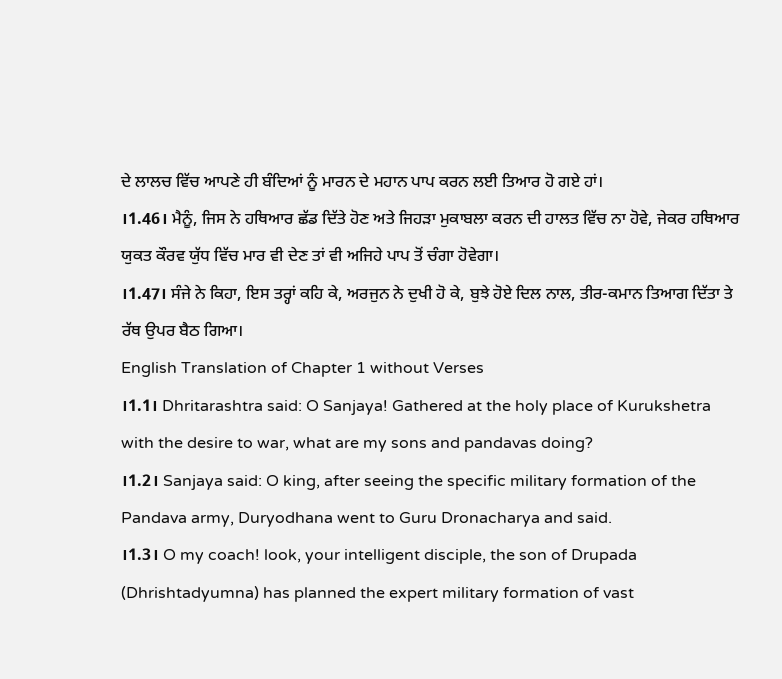ਦੇ ਲਾਲਚ ਵਿੱਚ ਆਪਣੇ ਹੀ ਬੰਦਿਆਂ ਨੂੰ ਮਾਰਨ ਦੇ ਮਹਾਨ ਪਾਪ ਕਰਨ ਲਈ ਤਿਆਰ ਹੋ ਗਏ ਹਾਂ।
।1.46। ਮੈਨੂੰ, ਜਿਸ ਨੇ ਹਥਿਆਰ ਛੱਡ ਦਿੱਤੇ ਹੋਣ ਅਤੇ ਜਿਹੜਾ ਮੁਕਾਬਲਾ ਕਰਨ ਦੀ ਹਾਲਤ ਵਿੱਚ ਨਾ ਹੋਵੇ, ਜੇਕਰ ਹਥਿਆਰ ਯੁਕਤ ਕੌਰਵ ਯੁੱਧ ਵਿੱਚ ਮਾਰ ਵੀ ਦੇਣ ਤਾਂ ਵੀ ਅਜਿਹੇ ਪਾਪ ਤੋਂ ਚੰਗਾ ਹੋਵੇਗਾ।
।1.47। ਸੰਜੇ ਨੇ ਕਿਹਾ, ਇਸ ਤਰ੍ਹਾਂ ਕਹਿ ਕੇ, ਅਰਜੁਨ ਨੇ ਦੁਖੀ ਹੋ ਕੇ, ਬੁਝੇ ਹੋਏ ਦਿਲ ਨਾਲ, ਤੀਰ-ਕਮਾਨ ਤਿਆਗ ਦਿੱਤਾ ਤੇ ਰੱਥ ਉਪਰ ਬੈਠ ਗਿਆ।
English Translation of Chapter 1 without Verses
।1.1। Dhritarashtra said: O Sanjaya! Gathered at the holy place of Kurukshetra with the desire to war, what are my sons and pandavas doing?
।1.2। Sanjaya said: O king, after seeing the specific military formation of the Pandava army, Duryodhana went to Guru Dronacharya and said.
।1.3। O my coach! look, your intelligent disciple, the son of Drupada (Dhrishtadyumna) has planned the expert military formation of vast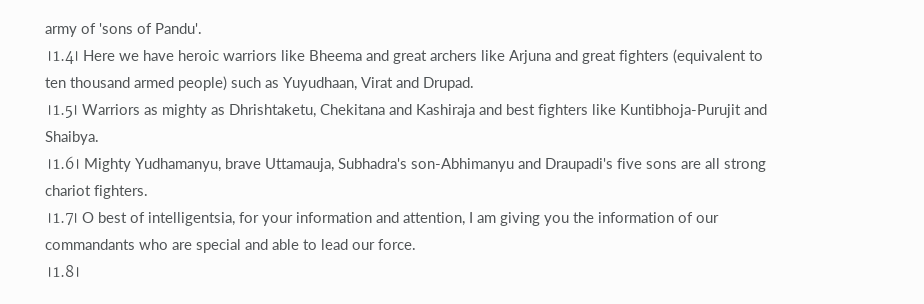army of 'sons of Pandu'.
।1.4। Here we have heroic warriors like Bheema and great archers like Arjuna and great fighters (equivalent to ten thousand armed people) such as Yuyudhaan, Virat and Drupad.
।1.5। Warriors as mighty as Dhrishtaketu, Chekitana and Kashiraja and best fighters like Kuntibhoja-Purujit and Shaibya.
।1.6। Mighty Yudhamanyu, brave Uttamauja, Subhadra's son-Abhimanyu and Draupadi's five sons are all strong chariot fighters.
।1.7। O best of intelligentsia, for your information and attention, I am giving you the information of our commandants who are special and able to lead our force.
।1.8।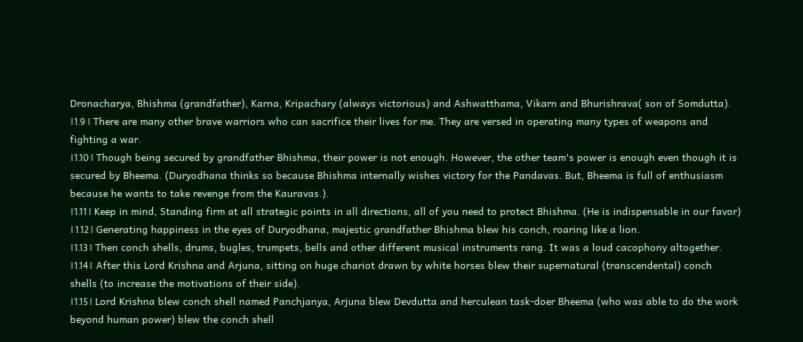Dronacharya, Bhishma (grandfather), Karna, Kripachary (always victorious) and Ashwatthama, Vikarn and Bhurishrava( son of Somdutta).
।1.9। There are many other brave warriors who can sacrifice their lives for me. They are versed in operating many types of weapons and fighting a war.
।1.10। Though being secured by grandfather Bhishma, their power is not enough. However, the other team's power is enough even though it is secured by Bheema. (Duryodhana thinks so because Bhishma internally wishes victory for the Pandavas. But, Bheema is full of enthusiasm because he wants to take revenge from the Kauravas.).
।1.11। Keep in mind, Standing firm at all strategic points in all directions, all of you need to protect Bhishma. (He is indispensable in our favor)
।1.12। Generating happiness in the eyes of Duryodhana, majestic grandfather Bhishma blew his conch, roaring like a lion.
।1.13। Then conch shells, drums, bugles, trumpets, bells and other different musical instruments rang. It was a loud cacophony altogether.
।1.14। After this Lord Krishna and Arjuna, sitting on huge chariot drawn by white horses blew their supernatural (transcendental) conch shells (to increase the motivations of their side).
।1.15। Lord Krishna blew conch shell named Panchjanya, Arjuna blew Devdutta and herculean task-doer Bheema (who was able to do the work beyond human power) blew the conch shell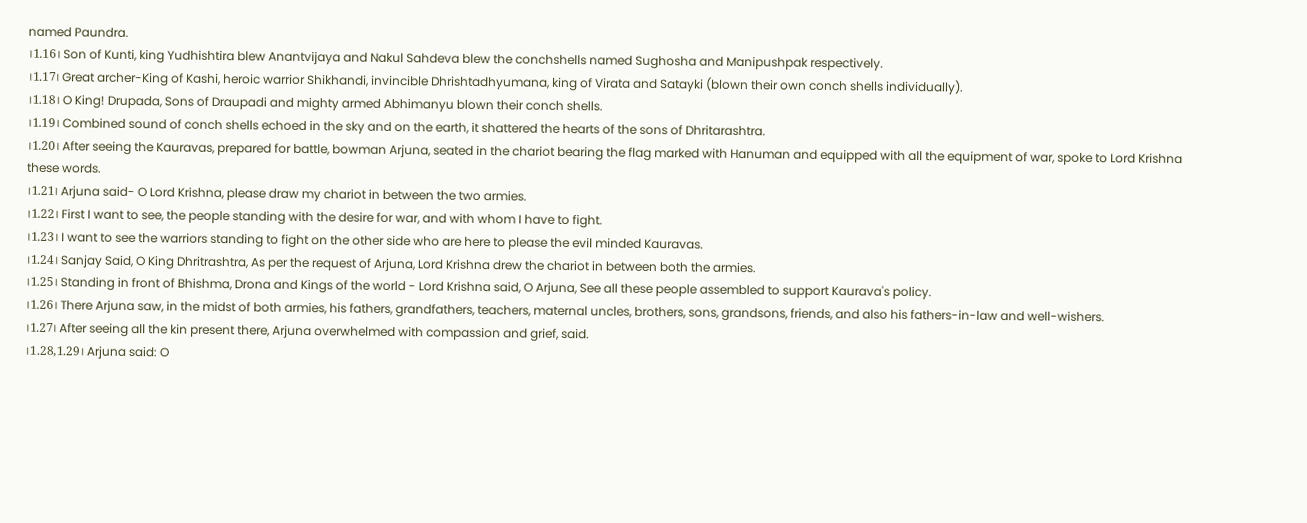named Paundra.
।1.16। Son of Kunti, king Yudhishtira blew Anantvijaya and Nakul Sahdeva blew the conchshells named Sughosha and Manipushpak respectively.
।1.17। Great archer-King of Kashi, heroic warrior Shikhandi, invincible Dhrishtadhyumana, king of Virata and Satayki (blown their own conch shells individually).
।1.18। O King! Drupada, Sons of Draupadi and mighty armed Abhimanyu blown their conch shells.
।1.19। Combined sound of conch shells echoed in the sky and on the earth, it shattered the hearts of the sons of Dhritarashtra.
।1.20। After seeing the Kauravas, prepared for battle, bowman Arjuna, seated in the chariot bearing the flag marked with Hanuman and equipped with all the equipment of war, spoke to Lord Krishna these words.
।1.21। Arjuna said- O Lord Krishna, please draw my chariot in between the two armies.
।1.22। First I want to see, the people standing with the desire for war, and with whom I have to fight.
।1.23। I want to see the warriors standing to fight on the other side who are here to please the evil minded Kauravas.
।1.24। Sanjay Said, O King Dhritrashtra, As per the request of Arjuna, Lord Krishna drew the chariot in between both the armies.
।1.25। Standing in front of Bhishma, Drona and Kings of the world - Lord Krishna said, O Arjuna, See all these people assembled to support Kaurava's policy.
।1.26। There Arjuna saw, in the midst of both armies, his fathers, grandfathers, teachers, maternal uncles, brothers, sons, grandsons, friends, and also his fathers-in-law and well-wishers.
।1.27। After seeing all the kin present there, Arjuna overwhelmed with compassion and grief, said.
।1.28,1.29। Arjuna said: O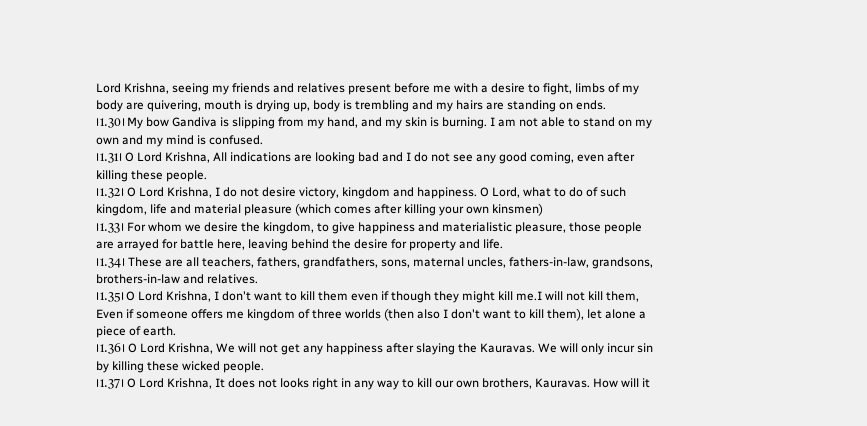Lord Krishna, seeing my friends and relatives present before me with a desire to fight, limbs of my body are quivering, mouth is drying up, body is trembling and my hairs are standing on ends.
।1.30। My bow Gandiva is slipping from my hand, and my skin is burning. I am not able to stand on my own and my mind is confused.
।1.31। O Lord Krishna, All indications are looking bad and I do not see any good coming, even after killing these people.
।1.32। O Lord Krishna, I do not desire victory, kingdom and happiness. O Lord, what to do of such kingdom, life and material pleasure (which comes after killing your own kinsmen)
।1.33। For whom we desire the kingdom, to give happiness and materialistic pleasure, those people are arrayed for battle here, leaving behind the desire for property and life.
।1.34। These are all teachers, fathers, grandfathers, sons, maternal uncles, fathers-in-law, grandsons, brothers-in-law and relatives.
।1.35। O Lord Krishna, I don't want to kill them even if though they might kill me.I will not kill them, Even if someone offers me kingdom of three worlds (then also I don't want to kill them), let alone a piece of earth.
।1.36। O Lord Krishna, We will not get any happiness after slaying the Kauravas. We will only incur sin by killing these wicked people.
।1.37। O Lord Krishna, It does not looks right in any way to kill our own brothers, Kauravas. How will it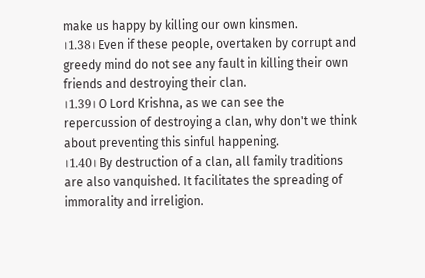make us happy by killing our own kinsmen.
।1.38। Even if these people, overtaken by corrupt and greedy mind do not see any fault in killing their own friends and destroying their clan.
।1.39। O Lord Krishna, as we can see the repercussion of destroying a clan, why don't we think about preventing this sinful happening.
।1.40। By destruction of a clan, all family traditions are also vanquished. It facilitates the spreading of immorality and irreligion.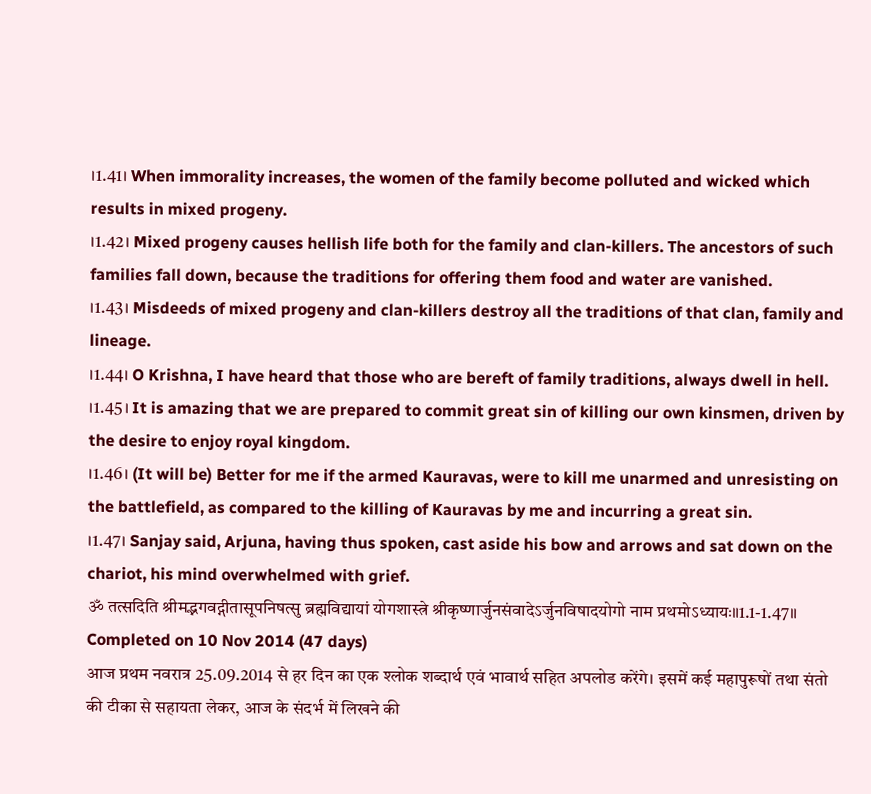।1.41। When immorality increases, the women of the family become polluted and wicked which results in mixed progeny.
।1.42। Mixed progeny causes hellish life both for the family and clan-killers. The ancestors of such families fall down, because the traditions for offering them food and water are vanished.
।1.43। Misdeeds of mixed progeny and clan-killers destroy all the traditions of that clan, family and lineage.
।1.44। O Krishna, I have heard that those who are bereft of family traditions, always dwell in hell.
।1.45। It is amazing that we are prepared to commit great sin of killing our own kinsmen, driven by the desire to enjoy royal kingdom.
।1.46। (It will be) Better for me if the armed Kauravas, were to kill me unarmed and unresisting on the battlefield, as compared to the killing of Kauravas by me and incurring a great sin.
।1.47। Sanjay said, Arjuna, having thus spoken, cast aside his bow and arrows and sat down on the chariot, his mind overwhelmed with grief.
ॐ तत्सदिति श्रीमद्भगवद्गीतासूपनिषत्सु ब्रह्मविद्यायां योगशास्त्रे श्रीकृष्णार्जुनसंवादेऽर्जुनविषादयोगो नाम प्रथमोऽध्यायः॥1.1-1.47॥
Completed on 10 Nov 2014 (47 days)
आज प्रथम नवरात्र 25.09.2014 से हर दिन का एक श्लोक शब्दार्थ एवं भावार्थ सहित अपलोड करेंगे। इसमें कई महापुरूषों तथा संतो की टीका से सहायता लेकर, आज के संदर्भ में लिखने की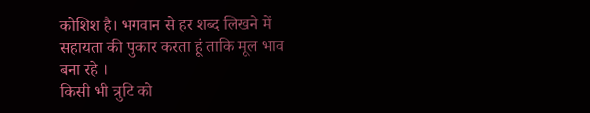कोशिश है। भगवान से हर शब्द लिखने में सहायता की पुकार करता हूं ताकि मूल भाव बना रहे ।
किसी भी त्रुटि को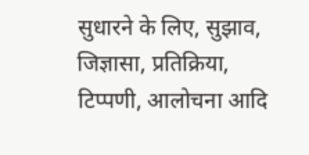सुधारने के लिए, सुझाव, जिज्ञासा, प्रतिक्रिया, टिप्पणी, आलोचना आदि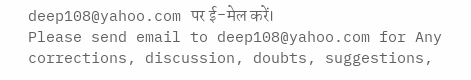deep108@yahoo.com पर ई-मेल करें।
Please send email to deep108@yahoo.com for Any corrections, discussion, doubts, suggestions,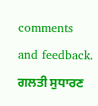comments and feedback.
ਗਲਤੀ ਸੁਧਾਰਣ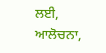ਲਈ, ਆਲੋਚਨਾ,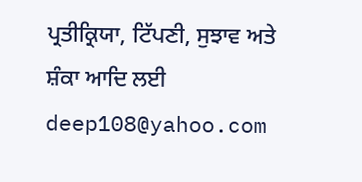ਪ੍ਰਤੀਕ੍ਰਿਯਾ, ਟਿੱਪਣੀ, ਸੁਝਾਵ ਅਤੇ ਸ਼ੰਕਾ ਆਦਿ ਲਈ deep108@yahoo.com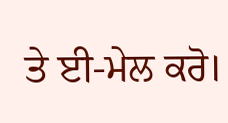ਤੇ ਈ-ਮੇਲ ਕਰੋ।